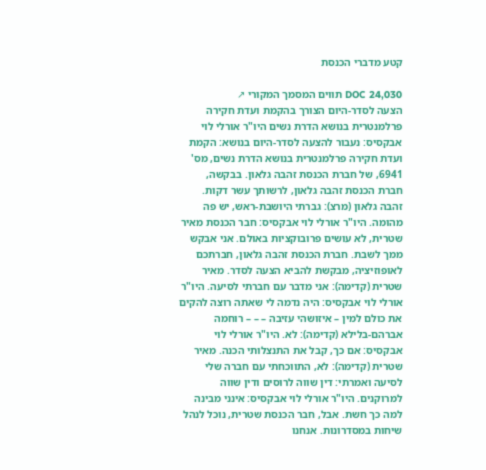קטע מדברי הכנסת

DOC 24,030 תווים המסמך המקורי ↗
הצעה לסדר-היום הצורך בהקמת ועדת חקירה פרלמנטרית בנושא הדרת נשים היו"ר אורלי לוי אבקסיס: נעבור להצעה לסדר-היום בנושא: הקמת ועדת חקירה פרלמנטרית בנושא הדרת נשים, מס' 6941, של חברת הכנסת זהבה גלאון. בבקשה, חברת הכנסת זהבה גלאון, לרשותך עשר דקות. זהבה גלאון (מרצ): גברתי היושבת-ראש, יש פה מהומה. היו"ר אורלי לוי אבקסיס: חבר הכנסת מאיר שטרית, לא עושים פרובוקציות באולם. אני אבקש ממך לשבת. חברת הכנסת זהבה גלאון, חברתכם לאופוזיציה, מבקשת להביא הצעה לסדר. מאיר שטרית (קדימה): אני מדבר עם חברתי לסיעה. היו"ר אורלי לוי אבקסיס: היה נדמה לי שאתה רוצה להקים את כולם למין – איזושהי עזיבה – – – רוחמה אברהם-בלילא (קדימה): לא. היו"ר אורלי לוי אבקסיס: אם כך, קבל את התנצלותי הכנה. מאיר שטרית (קדימה): לא, התווכחתי עם חברה שלי לסיעה ואמרתי: דין שווה לרוסים ודין שווה למרוקנים. היו"ר אורלי לוי אבקסיס: אינני מבינה למה כך חשת. אבל, חבר הכנסת שטרית, נוכל לנהל שיחות במסדרונות. אנחנו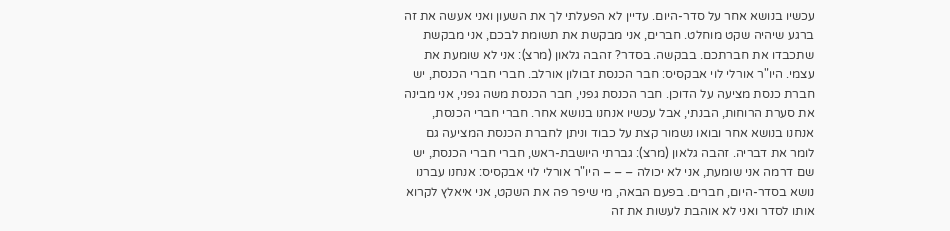עכשיו בנושא אחר על סדר-היום. עדיין לא הפעלתי לך את השעון ואני אעשה את זה ברגע שיהיה שקט מוחלט. חברים, אני מבקשת את תשומת לבכם, אני מבקשת שתכבדו את חברתכם. בבקשה. בסדר? זהבה גלאון (מרצ): אני לא שומעת את עצמי. היו"ר אורלי לוי אבקסיס: חבר הכנסת זבולון אורלב. חברי חברי הכנסת, יש חברת כנסת מציעה על הדוכן. חבר הכנסת גפני, חבר הכנסת משה גפני, אני מבינה את סערת הרוחות, הבנתי, אבל עכשיו אנחנו בנושא אחר. חברי חברי הכנסת, אנחנו בנושא אחר ובואו נשמור קצת על כבוד וניתן לחברת הכנסת המציעה גם לומר את דבריה. זהבה גלאון (מרצ): גברתי היושבת-ראש, חברי חברי הכנסת, יש שם דרמה אני שומעת, אני לא יכולה – – – היו"ר אורלי לוי אבקסיס: אנחנו עברנו נושא בסדר-היום, חברים. בפעם הבאה, מי שיפר פה את השקט, אני איאלץ לקרוא אותו לסדר ואני לא אוהבת לעשות את זה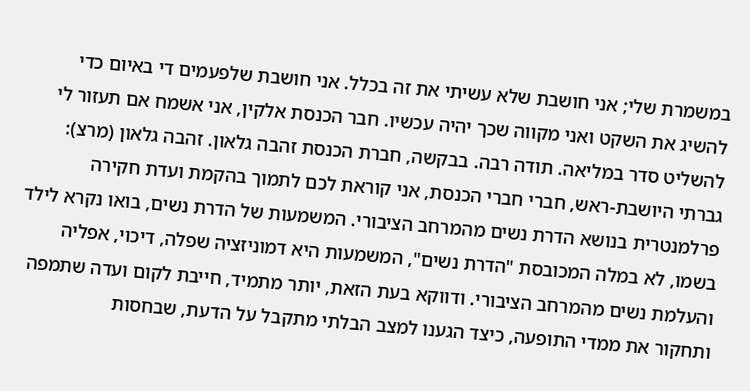במשמרת שלי; אני חושבת שלא עשיתי את זה בכלל. אני חושבת שלפעמים די באיום כדי להשיג את השקט ואני מקווה שכך יהיה עכשיו. חבר הכנסת אלקין, אני אשמח אם תעזור לי להשליט סדר במליאה. תודה רבה. בבקשה, חברת הכנסת זהבה גלאון. זהבה גלאון (מרצ): גברתי היושבת-ראש, חברי חברי הכנסת, אני קוראת לכם לתמוך בהקמת ועדת חקירה פרלמנטרית בנושא הדרת נשים מהמרחב הציבורי. המשמעות של הדרת נשים, בואו נקרא לילד בשמו, לא במלה המכובסת "הדרת נשים", המשמעות היא דמוניזציה שפלה, דיכוי, אפליה והעלמת נשים מהמרחב הציבורי. ודווקא בעת הזאת, יותר מתמיד, חייבת לקום ועדה שתמפה ותחקור את ממדי התופעה, כיצד הגענו למצב הבלתי מתקבל על הדעת, שבחסות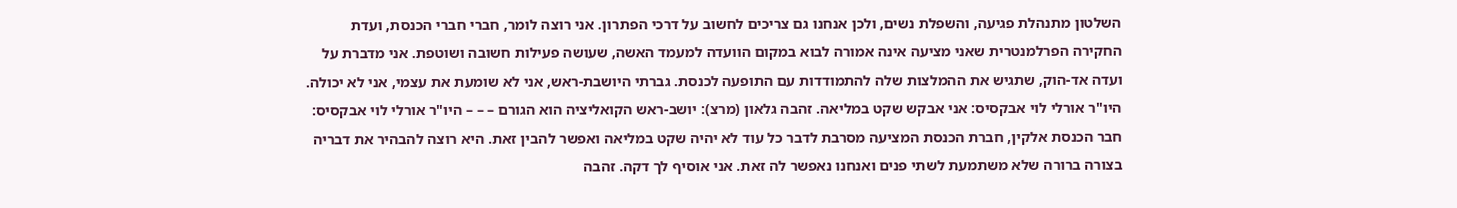השלטון מתנהלת פגיעה, והשפלת נשים, ולכן אנחנו גם צריכים לחשוב על דרכי הפתרון. אני רוצה לומר, חברי חברי הכנסת, ועדת החקירה הפרלמנטרית שאני מציעה אינה אמורה לבוא במקום הוועדה למעמד האשה, שעושה פעילות חשובה ושוטפת. אני מדברת על ועדה אד-הוק, שתגיש את ההמלצות שלה להתמודדות עם התופעה לכנסת. גברתי היושבת-ראש, אני לא שומעת את עצמי, אני לא יכולה. היו"ר אורלי לוי אבקסיס: אני אבקש שקט במליאה. זהבה גלאון (מרצ): יושב-ראש הקואליציה הוא הגורם – – – היו"ר אורלי לוי אבקסיס: חבר הכנסת אלקין, חברת הכנסת המציעה מסרבת לדבר כל עוד לא יהיה שקט במליאה ואפשר להבין זאת. היא רוצה להבהיר את דבריה בצורה ברורה שלא משתמעת לשתי פנים ואנחנו נאפשר לה זאת. אני אוסיף לך דקה. זהבה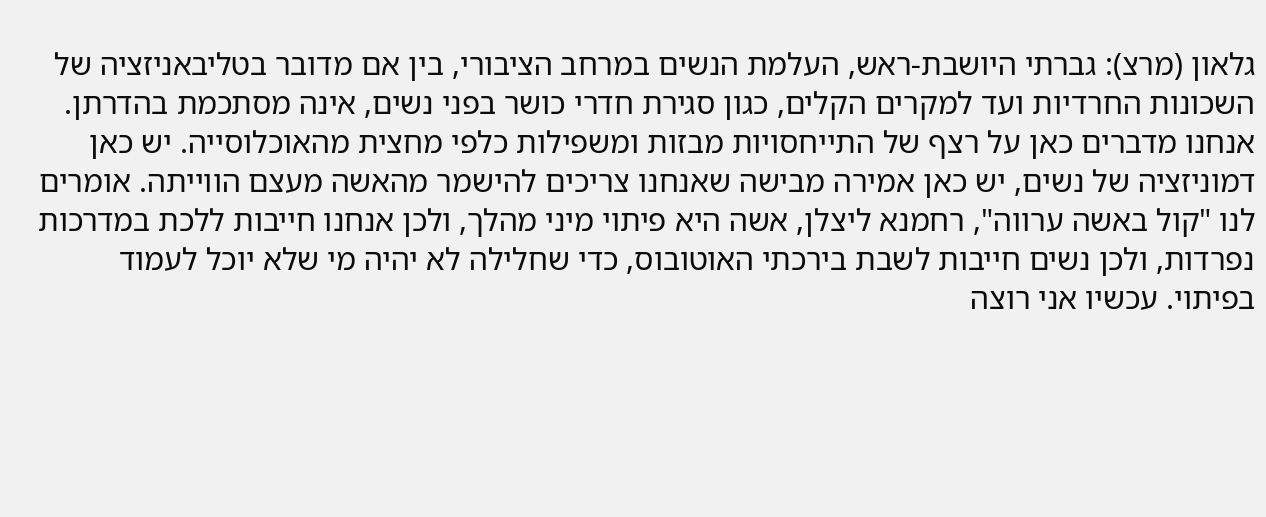גלאון (מרצ): גברתי היושבת-ראש, העלמת הנשים במרחב הציבורי, בין אם מדובר בטליבאניזציה של השכונות החרדיות ועד למקרים הקלים, כגון סגירת חדרי כושר בפני נשים, אינה מסתכמת בהדרתן. אנחנו מדברים כאן על רצף של התייחסויות מבזות ומשפילות כלפי מחצית מהאוכלוסייה. יש כאן דמוניזציה של נשים, יש כאן אמירה מבישה שאנחנו צריכים להישמר מהאשה מעצם הווייתה. אומרים לנו "קול באשה ערווה", רחמנא ליצלן, אשה היא פיתוי מיני מהלך, ולכן אנחנו חייבות ללכת במדרכות נפרדות, ולכן נשים חייבות לשבת בירכתי האוטובוס, כדי שחלילה לא יהיה מי שלא יוכל לעמוד בפיתוי. עכשיו אני רוצה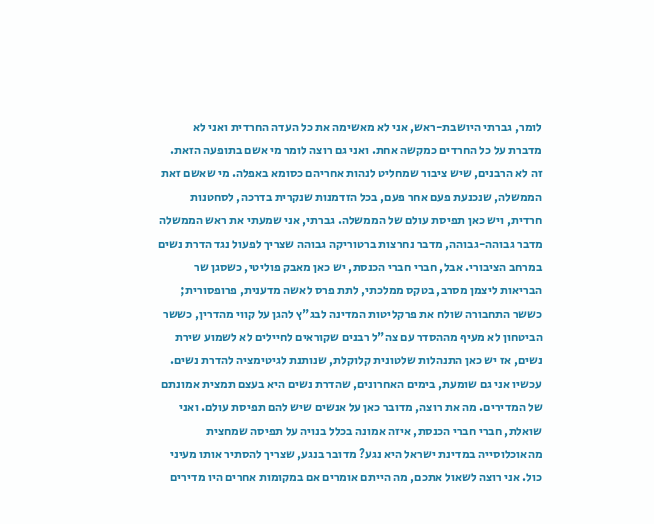לומר, גברתי היושבת-ראש, אני לא מאשימה את כל העדה החרדית ואני לא מדברת על כל החרדים כמקשה אחת. ואני גם רוצה לומר מי אשם בתופעה הזאת. זה לא הרבנים, שיש ציבור שמחליט לנהות אחריהם כסומא באפלה. מי שאשם זאת הממשלה, שנכנעת פעם אחר פעם, בכל הזדמנות שנקרית בדרכה, לסחטנות חרדית, ויש כאן תפיסת עולם של הממשלה. גברתי, אני שמעתי את ראש הממשלה מדבר גבוהה-גבוהה, מדבר נחרצות ברטוריקה גבוהה שצריך לפעול נגד הדרת נשים במרחב הציבורי. אבל, חברי חברי הכנסת, יש כאן מאבק פוליטי, כשסגן שר הבריאות ליצמן מסרב, בטקס ממלכתי, לתת פרס לאשה מדענית, פרופסורית; כששר התחבורה שולח את פרקליטות המדינה לבג"ץ להגן על קווי מהדרין, כששר הביטחון לא מעיף מההסדר עם צה"ל רבנים שקוראים לחיילים לא לשמוע שירת נשים, אז יש כאן התנהלות שלטונית קלוקלת, שנותנת לגיטימציה להדרת נשים. עכשיו אני גם שומעת, בימים האחרונים, שהדרת נשים היא בעצם תמצית אמונתם של המדירים. מה את רוצה, מדובר כאן על אנשים שיש להם תפיסת עולם. ואני שואלת, חברי חברי הכנסת, איזה אמונה בכלל בנויה על תפיסה שמחצית מהאוכלוסייה במדינת ישראל היא נגע? מדובר בנגע, שצריך להסתיר אותו מעיני כול. אני רוצה לשאול אתכם, מה הייתם אומרים אם במקומות אחרים היו מדירים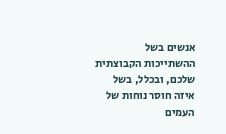אנשים בשל ההשתייכות הקבוצתית שלכם, ובכלל, בשל איזה חוסר נוחות של העמים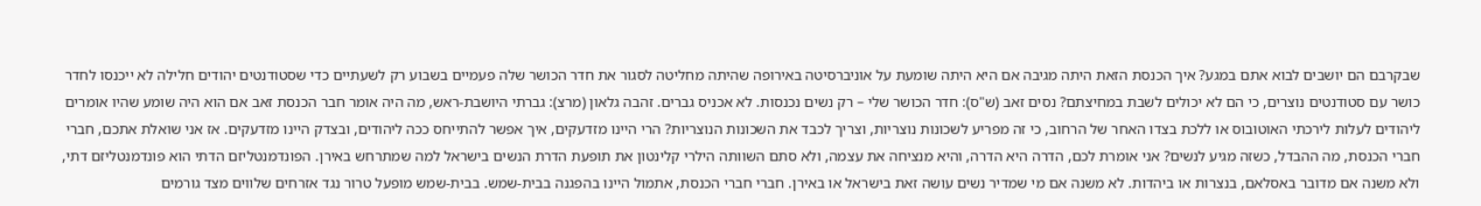שבקרבם הם יושבים לבוא אתם במגע? איך הכנסת הזאת היתה מגיבה אם היא היתה שומעת על אוניברסיטה באירופה שהיתה מחליטה לסגור את חדר הכושר שלה פעמיים בשבוע רק לשעתיים כדי שסטודנטים יהודים חלילה לא ייכנסו לחדר כושר עם סטודנטים נוצרים, כי הם לא יכולים לשבת במחיצתם? נסים זאב (ש"ס): חדר הכושר שלי – רק נשים נכנסות. לא אכניס גברים. זהבה גלאון (מרצ): גברתי היושבת-ראש, מה היה אומר חבר הכנסת זאב אם הוא היה שומע שהיו אומרים ליהודים לעלות לירכתי האוטובוס או ללכת בצדו האחר של הרחוב, כי זה מפריע לשכונות נוצריות, וצריך לכבד את השכונות הנוצריות? הרי היינו מזדעקים, איך אפשר להתייחס ככה ליהודים, ובצדק היינו מזדעקים. אז אני שואלת אתכם, חברי חברי הכנסת, מה ההבדל, כשזה מגיע לנשים? אני אומרת לכם, הדרה היא הדרה, והיא מנציחה את עצמה, ולא סתם השוותה הילרי קלינטון את תופעת הדרת הנשים בישראל למה שמתרחש באירן. הפונדמנטליזם הדתי הוא פונדמנטליזם דתי, ולא משנה אם מדובר באסלאם, בנצרות או ביהדות. לא משנה אם מי שמדיר נשים עושה זאת בישראל או באירן. חברי חברי הכנסת, אתמול היינו בהפגנה בבית-שמש. בבית-שמש מופעל טרור נגד אזרחים שלווים מצד גורמים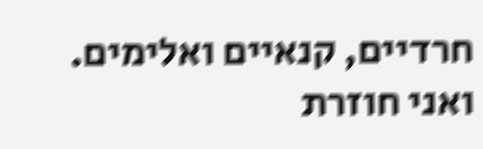חרדיים, קנאיים ואלימים. ואני חוזרת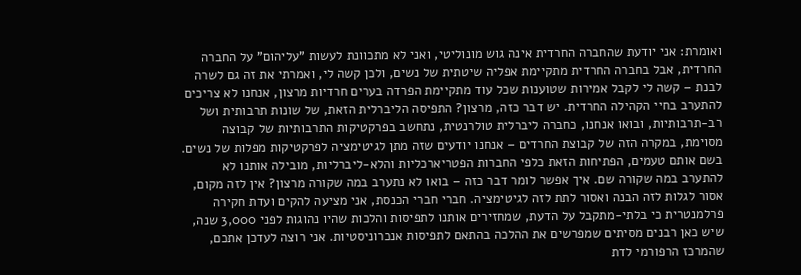ואומרת: אני יודעת שהחברה החרדית אינה גוש מונוליטי, ואני לא מתכוונת לעשות "עליהום" על החברה החרדית, אבל בחברה החרדית מתקיימת אפליה שיטתית של נשים, ולכן קשה לי, ואמרתי את זה גם לשרה לבנת – קשה לי לקבל אמירות שטוענות שכל עוד מתקיימת הפרדה בערים חרדיות מרצון, אנחנו לא צריכים להתערב בחיי הקהילה החרדית. יש דבר כזה, מרצון? התפיסה הליברלית הזאת, של שונות תרבותית ושל רב-תרבותיות, ובואו אנחנו, כחברה ליברלית טולרנטית, נתחשב בפרקטיקות התרבותיות של קבוצה מסוימת, במקרה הזה של קבוצת החרדים – אנחנו יודעים שזה מתן לגיטימציה לפרקטיקות מפלות של נשים. בשם אותם טעמים, הפתיחות הזאת כלפי החברות הפטריארכליות והלא-ליברליות, מובילה אותנו לא להתערב במה שקורה שם. איך אפשר לומר דבר כזה – בואו לא נתערב במה שקורה מרצון? אין לזה מקום, אסור לגלות לזה הבנה ואסור לתת לזה לגיטימציה. חברי חברי הכנסת, אני מציעה להקים ועדת חקירה פרלמנטרית כי בלתי-מתקבל על הדעת, שמחזירים אותנו לתפיסות והלכות שהיו נהוגות לפני 3,000 שנה, שיש כאן רבנים מסיתים שמפרשים את ההלכה בהתאם לתפיסות אנכרוניסטיות. אני רוצה לעדכן אתכם, שהמרכז הרפורמי לדת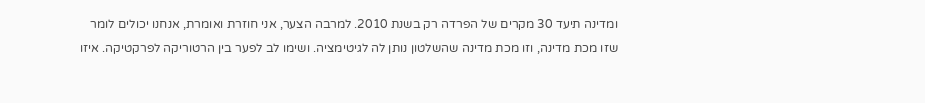ומדינה תיעד 30 מקרים של הפרדה רק בשנת 2010. למרבה הצער, אני חוזרת ואומרת, אנחנו יכולים לומר שזו מכת מדינה, וזו מכת מדינה שהשלטון נותן לה לגיטימציה. ושימו לב לפער בין הרטוריקה לפרקטיקה. איזו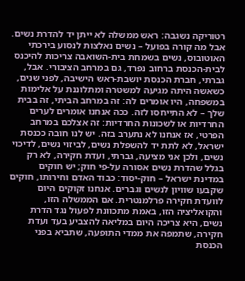רטוריקה נשגבה: ראש ממשלה לא ייתן יד להדרת נשים. אבל מה קורה בפועל – נשים נאלצות לנסוע בירכתי האוטובוס, נשים בשמחת בית-השואבה צריכות להיכנס לבית-הכנסת ברחוב נפרד, גם במרחב הציבורי. אבל, גברתי, חברת הכנסת יושבת-ראש הישיבה, לפני שנים, כשאשה היתה מגיעה למשטרה ומתלוננת על אלימות במשפחה, היו אומרים לה: זה במרחב הביתי, זה בבית שלך – לא התייחסו לזה. ככה אנחנו אומרים לערים החרדיות או לשכונות החרדיות: זה אצלכם במרחב הפרטי, אז אנחנו לא נתערב בזה. יש לנו חובה ככנסת ישראל, לא לתת יד להשפלת נשים, לביזוי נשים, לדיכוי נשים, ולכן אני מציעה, גברתי, ועדת חקירה, לא רק בגלל שהדרת נשים אסורה על-פי חוק; יש חוקים במדינת ישראל – חוק-יסוד: כבוד האדם וחירותו, חוקים שקבעו שוויון לנשים וגברים. אנחנו זקוקים היום לוועדת חקירה פרלמנטרית. אם הממשלה הזו, והקואליציה הזו, באמת מתכוונת לפעול נגד הדרת נשים, היא צריכה היום במליאה להצביע בעד ועדת חקירה, שתמפה את ממדי התופעה, שתביא בפני הכנסת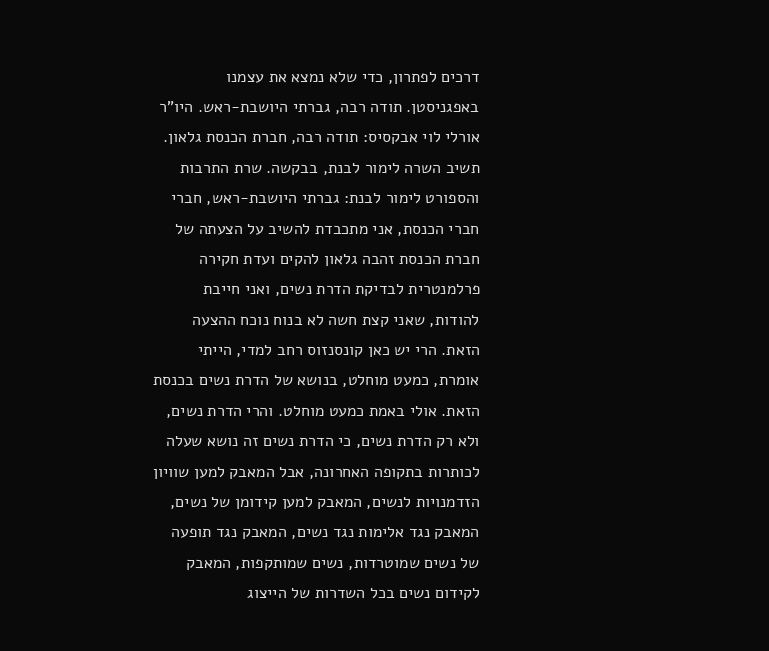דרכים לפתרון, כדי שלא נמצא את עצמנו באפגניסטן. תודה רבה, גברתי היושבת-ראש. היו"ר אורלי לוי אבקסיס: תודה רבה, חברת הכנסת גלאון. תשיב השרה לימור לבנת, בבקשה. שרת התרבות והספורט לימור לבנת: גברתי היושבת-ראש, חברי חברי הכנסת, אני מתכבדת להשיב על הצעתה של חברת הכנסת זהבה גלאון להקים ועדת חקירה פרלמנטרית לבדיקת הדרת נשים, ואני חייבת להודות, שאני קצת חשה לא בנוח נוכח ההצעה הזאת. הרי יש כאן קונסנזוס רחב למדי, הייתי אומרת, כמעט מוחלט, בנושא של הדרת נשים בכנסת הזאת. אולי באמת כמעט מוחלט. והרי הדרת נשים, ולא רק הדרת נשים, כי הדרת נשים זה נושא שעלה לכותרות בתקופה האחרונה, אבל המאבק למען שוויון הזדמנויות לנשים, המאבק למען קידומן של נשים, המאבק נגד אלימות נגד נשים, המאבק נגד תופעה של נשים שמוטרדות, נשים שמותקפות, המאבק לקידום נשים בכל השדרות של הייצוג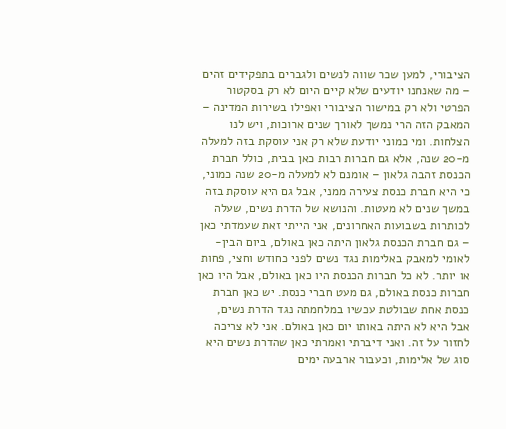הציבורי, למען שכר שווה לנשים ולגברים בתפקידים זהים – מה שאנחנו יודעים שלא קיים היום לא רק בסקטור הפרטי ולא רק במישור הציבורי ואפילו בשירות המדינה – המאבק הזה הרי נמשך לאורך שנים ארוכות, ויש לנו הצלחות. ומי כמוני יודעת שלא רק אני עוסקת בזה למעלה מ-20 שנה, אלא גם חברות רבות כאן בבית, כולל חברת הכנסת זהבה גלאון – אומנם לא למעלה מ-20 שנה כמוני, כי היא חברת כנסת צעירה ממני, אבל גם היא עוסקת בזה במשך שנים לא מעטות. והנושא של הדרת נשים, שעלה לכותרות בשבועות האחרונים, אני הייתי זאת שעמדתי כאן – גם חברת הכנסת גלאון היתה כאן באולם, ביום הבין-לאומי למאבק באלימות נגד נשים לפני כחודש וחצי, פחות או יותר. לא כל חברות הכנסת היו כאן באולם, אבל היו כאן חברות כנסת באולם, גם מעט חברי כנסת. יש כאן חברת כנסת אחת שבולטת עכשיו במלחמתה נגד הדרת נשים, אבל היא לא היתה באותו יום כאן באולם. אני לא צריכה לחזור על זה. ואני דיברתי ואמרתי כאן שהדרת נשים היא סוג של אלימות, וכעבור ארבעה ימים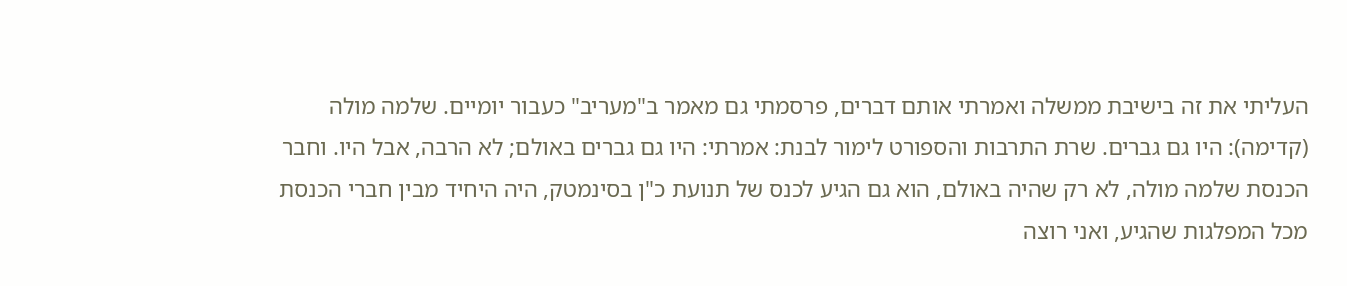העליתי את זה בישיבת ממשלה ואמרתי אותם דברים, פרסמתי גם מאמר ב"מעריב" כעבור יומיים. שלמה מולה (קדימה): היו גם גברים. שרת התרבות והספורט לימור לבנת: אמרתי: היו גם גברים באולם; לא הרבה, אבל היו. וחבר הכנסת שלמה מולה, לא רק שהיה באולם, הוא גם הגיע לכנס של תנועת כ"ן בסינמטק, היה היחיד מבין חברי הכנסת מכל המפלגות שהגיע, ואני רוצה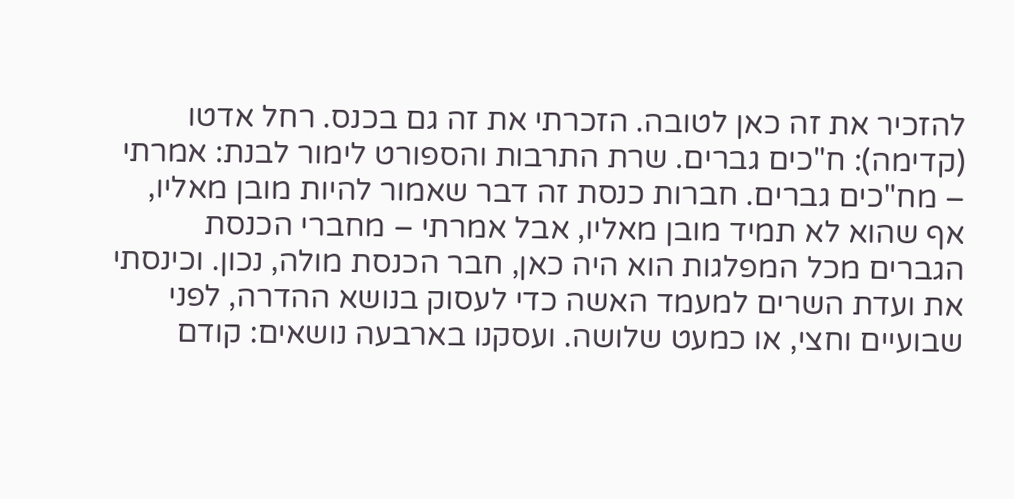להזכיר את זה כאן לטובה. הזכרתי את זה גם בכנס. רחל אדטו (קדימה): ח"כים גברים. שרת התרבות והספורט לימור לבנת: אמרתי – מח"כים גברים. חברות כנסת זה דבר שאמור להיות מובן מאליו, אף שהוא לא תמיד מובן מאליו, אבל אמרתי – מחברי הכנסת הגברים מכל המפלגות הוא היה כאן, חבר הכנסת מולה, נכון. וכינסתי את ועדת השרים למעמד האשה כדי לעסוק בנושא ההדרה, לפני שבועיים וחצי, או כמעט שלושה. ועסקנו בארבעה נושאים: קודם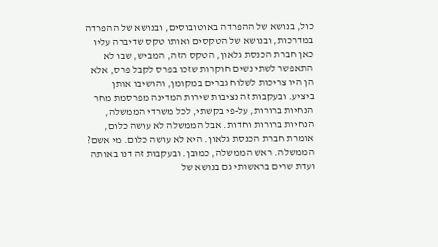כול, בנושא של ההפרדה באוטובוסים, ובנושא של ההפרדה במדרכות, ובנושא של הטקסים ואותו טקס שדיברה עליו כאן חברת הכנסת גלאון, הטקס הזה, המביש, שבו לא התאפשר לשתי נשים חוקרות שזכו בפרס לקבל פרס, אלא הן היו צריכות לשלוח גברים במקומן, והושיבו אותן ביציע. ובעקבות זה נציבות שירות המדינה מפרסמת מחר הנחיות ברורות, על-פי בקשתי, לכל משרדי הממשלה, הנחיות ברורות וחדות. אבל הממשלה לא עושה כלום, אומרת חברת הכנסת גלאון. היא לא עושה כלום. מי אשם? הממשלה. ראש הממשלה, כמובן. ובעקבות זה דנו באותה ועדת שרים בראשותי גם בנושא של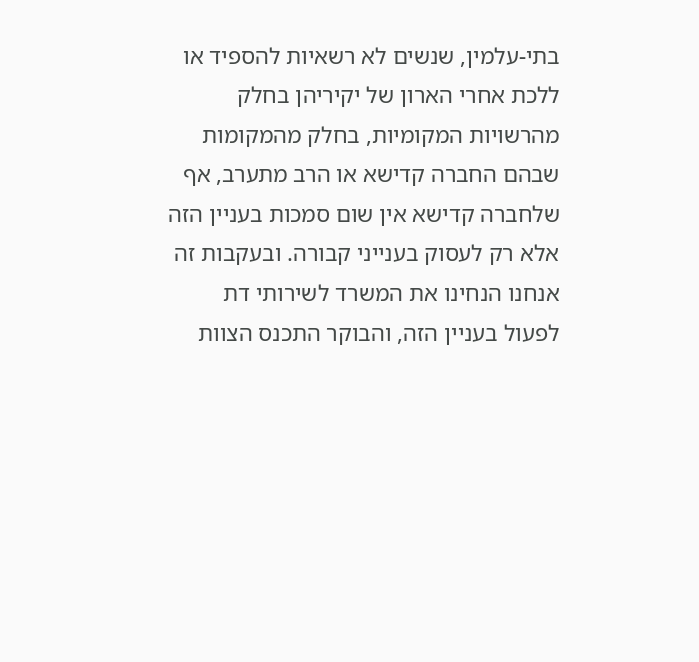בתי-עלמין, שנשים לא רשאיות להספיד או ללכת אחרי הארון של יקיריהן בחלק מהרשויות המקומיות, בחלק מהמקומות שבהם החברה קדישא או הרב מתערב, אף שלחברה קדישא אין שום סמכות בעניין הזה אלא רק לעסוק בענייני קבורה. ובעקבות זה אנחנו הנחינו את המשרד לשירותי דת לפעול בעניין הזה, והבוקר התכנס הצוות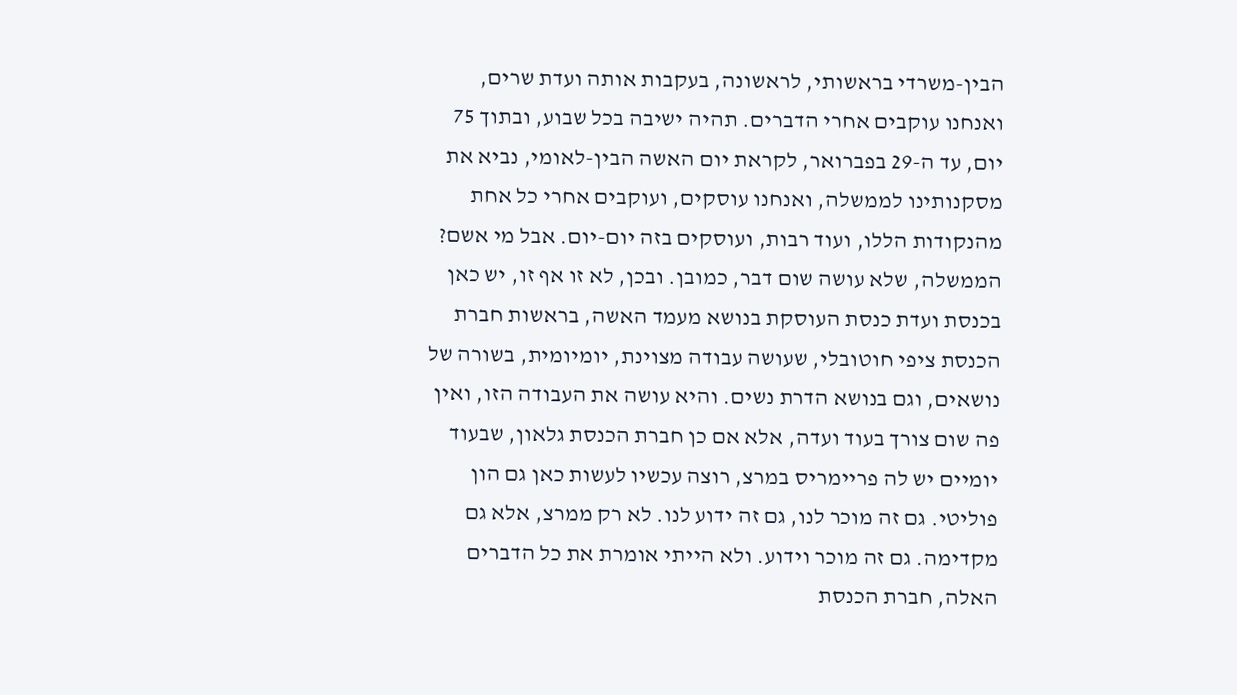הבין-משרדי בראשותי, לראשונה, בעקבות אותה ועדת שרים, ואנחנו עוקבים אחרי הדברים. תהיה ישיבה בכל שבוע, ובתוך 75 יום, עד ה-29 בפברואר, לקראת יום האשה הבין-לאומי, נביא את מסקנותינו לממשלה, ואנחנו עוסקים, ועוקבים אחרי כל אחת מהנקודות הללו, ועוד רבות, ועוסקים בזה יום-יום. אבל מי אשם? הממשלה, שלא עושה שום דבר, כמובן. ובכן, לא זו אף זו, יש כאן בכנסת ועדת כנסת העוסקת בנושא מעמד האשה, בראשות חברת הכנסת ציפי חוטובלי, שעושה עבודה מצוינת, יומיומית, בשורה של נושאים, וגם בנושא הדרת נשים. והיא עושה את העבודה הזו, ואין פה שום צורך בעוד ועדה, אלא אם כן חברת הכנסת גלאון, שבעוד יומיים יש לה פריימריס במרצ, רוצה עכשיו לעשות כאן גם הון פוליטי. גם זה מוכר לנו, גם זה ידוע לנו. לא רק ממרצ, אלא גם מקדימה. גם זה מוכר וידוע. ולא הייתי אומרת את כל הדברים האלה, חברת הכנסת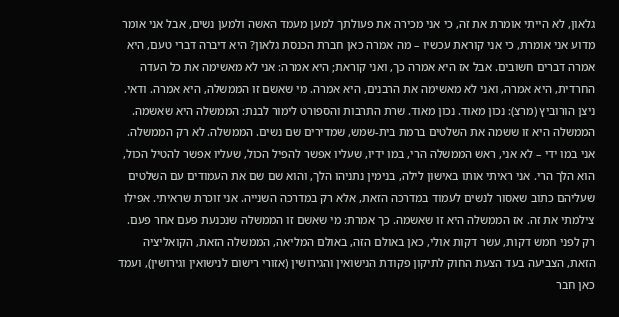גלאון, לא הייתי אומרת את זה, כי אני מכירה את פעולתך למען מעמד האשה ולמען נשים, אבל אני אומר מדוע אני אומרת, כי אני קוראת עכשיו – מה אמרה כאן חברת הכנסת גלאון? היא דיברה דברי טעם, היא אמרה דברים חשובים. אבל אז היא אמרה כך, ואני קוראת; היא אמרה: אני לא מאשימה את כל העדה החרדית, היא אמרה, ואני לא מאשימה את הרבנים, היא אמרה. מי שאשם זו הממשלה, היא אמרה. ודאי. ניצן הורוביץ (מרצ): נכון מאוד. נכון מאוד. שרת התרבות והספורט לימור לבנת: הממשלה היא שאשמה. הממשלה היא זו ששמה את השלטים ברמת בית-שמש, שמדירים שם נשים. הממשלה. לא רק הממשלה. אני במו ידי – לא אני, ראש הממשלה הרי, במו ידיו, שעליו אפשר להפיל הכול, שעליו אפשר להטיל הכול, הוא הלך הרי. אני ראיתי אותו באישון לילה, בנימין נתניהו הלך, והוא שם שם את העמודים עם השלטים שעליהם כתוב שאסור לנשים לעמוד במדרכה הזאת, אלא רק במדרכה השנייה. אני זוכרת שראיתי. אפילו צילמתי את זה. אז הממשלה היא זו שאשמה. כך אמרת: מי שאשם זו הממשלה שנכנעת פעם אחר פעם. רק לפני חמש דקות, עשר דקות אולי, כאן באולם הזה, באולם המליאה, הממשלה הזאת, הקואליציה הזאת, הצביעה בעד הצעת החוק לתיקון פקודת הנישואין והגירושין (אזורי רישום לנישואין וגירושין), ועמד כאן חבר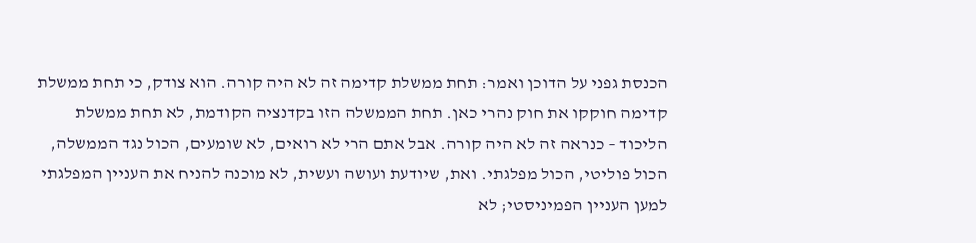הכנסת גפני על הדוכן ואמר: תחת ממשלת קדימה זה לא היה קורה. הוא צודק, כי תחת ממשלת קדימה חוקקו את חוק נהרי כאן. תחת הממשלה הזו בקדנציה הקודמת, לא תחת ממשלת הליכוד – כנראה זה לא היה קורה. אבל אתם הרי לא רואים, לא שומעים, הכול נגד הממשלה, הכול פוליטי, הכול מפלגתי. ואת, שיודעת ועושה ועשית, לא מוכנה להניח את העניין המפלגתי למען העניין הפמיניסטי; לא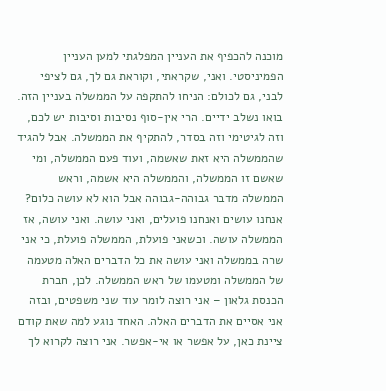מוכנה להכפיף את העניין המפלגתי למען העניין הפמיניסטי. ואני, שקראתי, וקוראת גם לך, גם לציפי לבני, גם לכולם: הניחו להתקפה על הממשלה בעניין הזה. בואו נשלב ידיים. הרי אין-סוף נסיבות וסיבות יש לכם, וזה לגיטימי וזה בסדר, להתקיף את הממשלה. אבל להגיד שהממשלה היא זאת שאשמה, ועוד פעם הממשלה, ומי שאשם זו הממשלה, והממשלה היא אשמה, וראש הממשלה מדבר גבוהה-גבוהה אבל הוא לא עושה כלום? אנחנו עושים ואנחנו פועלים, ואני עושה. ואני עושה, אז הממשלה עושה. וכשאני פועלת, הממשלה פועלת, כי אני שרה בממשלה ואני עושה את כל הדברים האלה מטעמה של הממשלה ומטעמו של ראש הממשלה. לכן, חברת הכנסת גלאון – אני רוצה לומר עוד שני משפטים, ובזה אני אסיים את הדברים האלה. האחד נוגע למה שאת קודם ציינת כאן, על אפשר או אי-אפשר. אני רוצה לקרוא לך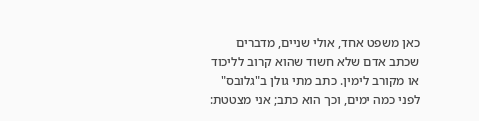כאן משפט אחד, אולי שניים, מדברים שכתב אדם שלא חשוד שהוא קרוב לליכוד או מקורב לימין. כתב מתי גולן ב"גלובס" לפני כמה ימים, וכך הוא כתב; אני מצטטת: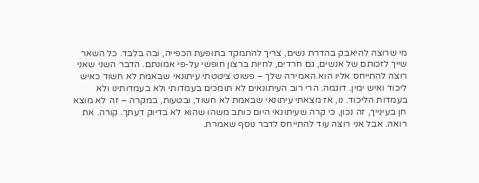מי שרוצה להיאבק בהדרת נשים, צריך להתמקד בתופעת הכפייה, ובה בלבד. כל השאר שייך לזכותם של אנשים, גם חרדים, לחיות ברצון חופשי על-פי אמונתם. הדבר השני שאני רוצה להתייחס אליו הוא האמירה שלך – פשוט ציטטתי עיתונאי שבאמת לא חשוד כאיש ליכוד ואיש ימין. דוגמה. הרי רוב העיתונאים לא תומכים בעמדותי ולא בעמדותינו ולא בעמדות הליכוד. נו, אז מצאתי עיתונאי שבאמת לא חשוד, ובטעות, במקרה – זה לא מוצא חן בעינייך, זה נכון, כי קרה שעיתונאי היום כותב משהו שהוא לא בדיוק דעתך. קורה. את רואה. אבל אני רוצה עוד להתייחס לדבר נוסף שאמרת.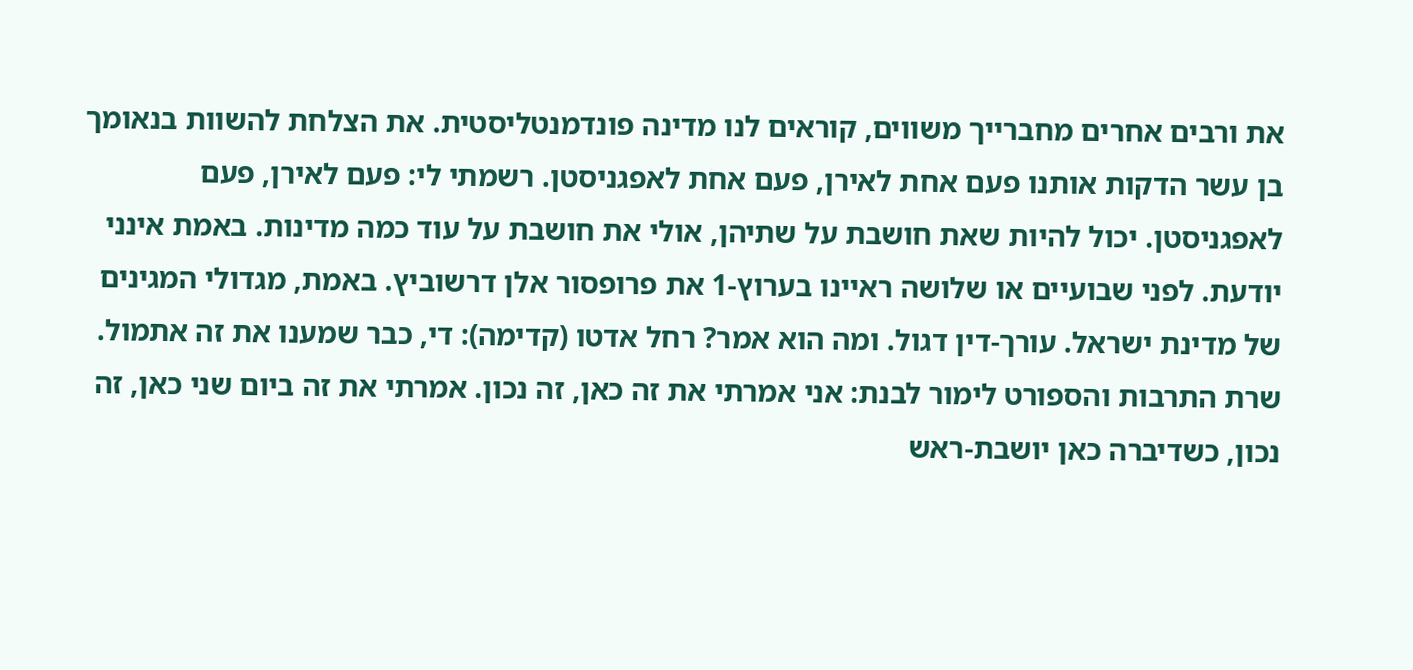את ורבים אחרים מחברייך משווים, קוראים לנו מדינה פונדמנטליסטית. את הצלחת להשוות בנאומך בן עשר הדקות אותנו פעם אחת לאירן, פעם אחת לאפגניסטן. רשמתי לי: פעם לאירן, פעם לאפגניסטן. יכול להיות שאת חושבת על שתיהן, אולי את חושבת על עוד כמה מדינות. באמת אינני יודעת. לפני שבועיים או שלושה ראיינו בערוץ-1 את פרופסור אלן דרשוביץ. באמת, מגדולי המגינים של מדינת ישראל. עורך-דין דגול. ומה הוא אמר? רחל אדטו (קדימה): די, כבר שמענו את זה אתמול. שרת התרבות והספורט לימור לבנת: אני אמרתי את זה כאן, זה נכון. אמרתי את זה ביום שני כאן, זה נכון, כשדיברה כאן יושבת-ראש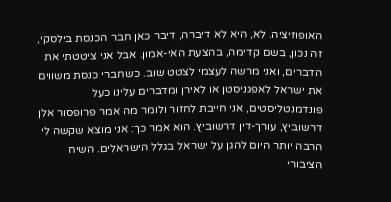האופוזיציה. לא, היא לא דיברה, דיבר כאן חבר הכנסת בילסקי, זה נכון, בשם קדימה, בהצעת האי-אמון. אבל אני ציטטתי את הדברים, ואני מרשה לעצמי לצטט שוב. כשחברי כנסת משווים את ישראל לאפגניסטן או לאירן ומדברים עלינו כעל פונדמנטליסטים, אני חייבת לחזור ולומר מה אמר פרופסור אלן דרשוביץ, עורך-דין דרשוביץ. הוא אמר כך: אני מוצא שקשה לי הרבה יותר היום להגן על ישראל בגלל הישראלים. השיח הציבורי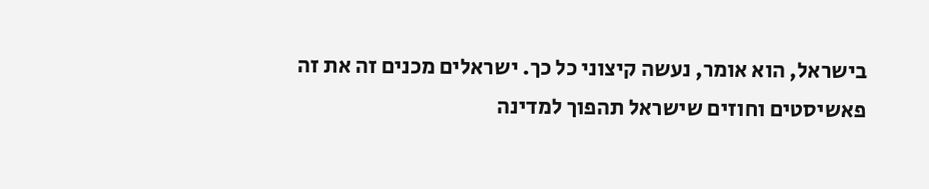בישראל, הוא אומר, נעשה קיצוני כל כך. ישראלים מכנים זה את זה פאשיסטים וחוזים שישראל תהפוך למדינה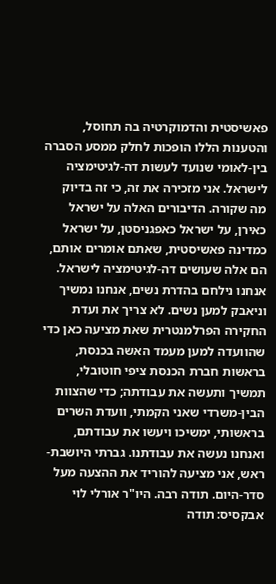פאשיסטית והדמוקרטיה בה תחוסל, והטענות הללו הופכות לחלק ממסע הסברה בין-לאומי שנועד לעשות דה-לגיטימציה לישראל. אני מזכירה את זה, כי זה בדיוק מה שקורה. הדיבורים האלה על ישראל כאירן, על ישראל כאפגניסטן, על ישראל כמדינה פאשיסטית, שאתם אומרים אותם, הם אלה שעושים דה-לגיטימציה לישראל. אנחנו נילחם בהדרת נשים, אנחנו נמשיך וניאבק למען נשים. לא צריך את ועדת החקירה הפרלמנטרית שאת מציעה כאן כדי שהוועדה למען מעמד האשה בכנסת, בראשות חברת הכנסת ציפי חוטובלי, תמשיך ותעשה את עבודתה; כדי שהצוות הבין-משרדי שאני הקמתי, וועדת השרים בראשותי, ימשיכו ויעשו את עבודתם, ואנחנו נעשה את עבודתנו. גברתי היושבת-ראש, אני מציעה להוריד את ההצעה מעל סדר-היום. תודה רבה. היו"ר אורלי לוי אבקסיס: תודה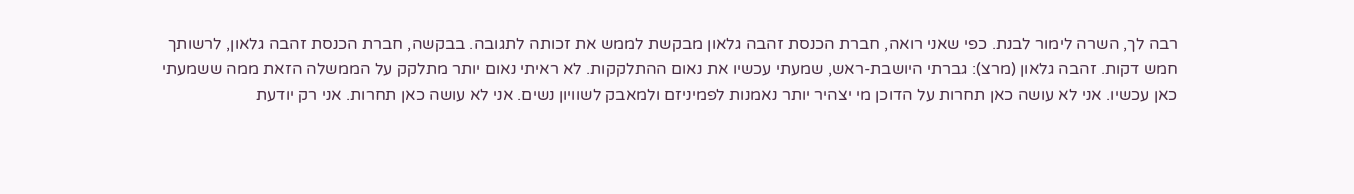רבה לך, השרה לימור לבנת. כפי שאני רואה, חברת הכנסת זהבה גלאון מבקשת לממש את זכותה לתגובה. בבקשה, חברת הכנסת זהבה גלאון, לרשותך חמש דקות. זהבה גלאון (מרצ): גברתי היושבת-ראש, שמעתי עכשיו את נאום ההתלקקות. לא ראיתי נאום יותר מתלקק על הממשלה הזאת ממה ששמעתי כאן עכשיו. אני לא עושה כאן תחרות על הדוכן מי יצהיר יותר נאמנות לפמיניזם ולמאבק לשוויון נשים. אני לא עושה כאן תחרות. אני רק יודעת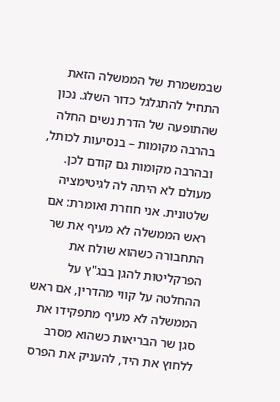שבמשמרת של הממשלה הזאת התחיל להתגלגל כדור השלג. נכון שהתופעה של הדרת נשים החלה בהרבה מקומות – בנסיעות לכותל, ובהרבה מקומות גם קודם לכן. מעולם לא היתה לה לגיטימציה שלטונית. אני חוזרת ואומרת: אם ראש הממשלה לא מעיף את שר התחבורה כשהוא שולח את הפרקליטות להגן בבג"ץ על ההחלטה על קווי מהדרין, אם ראש הממשלה לא מעיף מתפקידו את סגן שר הבריאות כשהוא מסרב ללחוץ את היד, להעניק את הפרס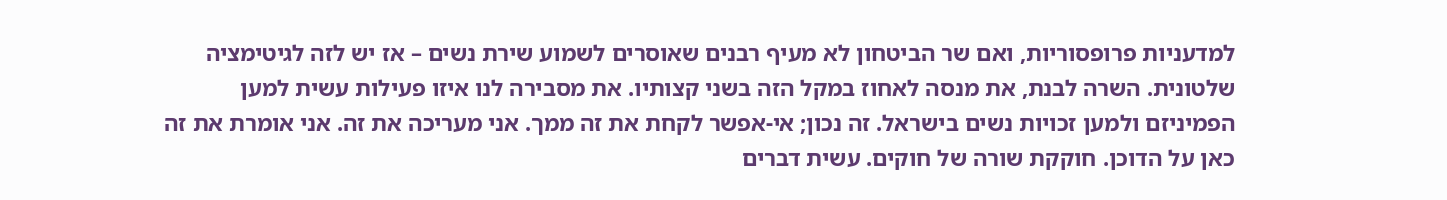למדעניות פרופסוריות, ואם שר הביטחון לא מעיף רבנים שאוסרים לשמוע שירת נשים – אז יש לזה לגיטימציה שלטונית. השרה לבנת, את מנסה לאחוז במקל הזה בשני קצותיו. את מסבירה לנו איזו פעילות עשית למען הפמיניזם ולמען זכויות נשים בישראל. זה נכון; אי-אפשר לקחת את זה ממך. אני מעריכה את זה. אני אומרת את זה כאן על הדוכן. חוקקת שורה של חוקים. עשית דברים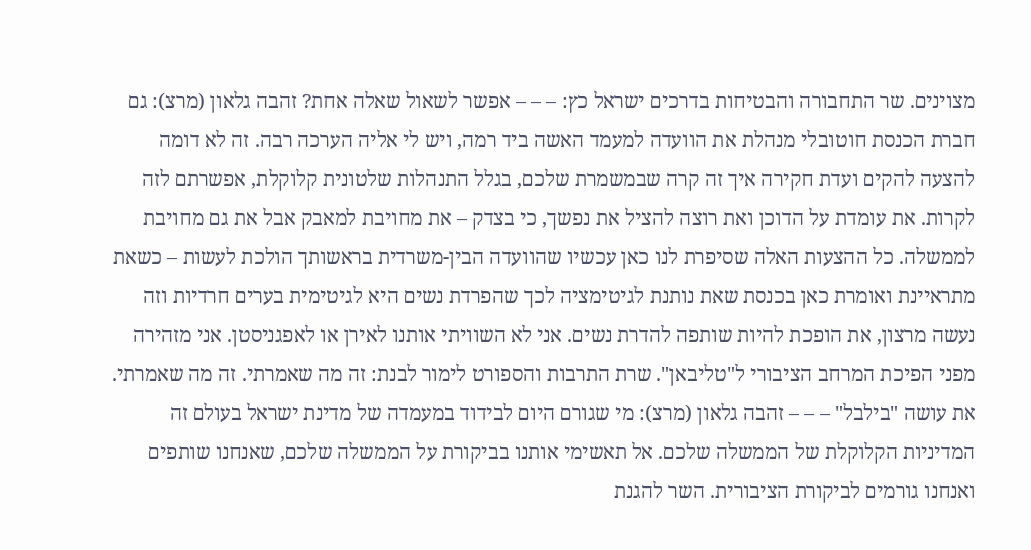מצוינים. שר התחבורה והבטיחות בדרכים ישראל כץ: – – – אפשר לשאול שאלה אחת? זהבה גלאון (מרצ): גם חברת הכנסת חוטובלי מנהלת את הוועדה למעמד האשה ביד רמה, ויש לי אליה הערכה רבה. זה לא דומה להצעה להקים ועדת חקירה איך זה קרה שבמשמרת שלכם, בגלל התנהלות שלטונית קלוקלת, אפשרתם לזה לקרות. את עומדת על הדוכן ואת רוצה להציל את נפשך, כי בצדק – את מחויבת למאבק אבל את גם מחויבת לממשלה. כל ההצעות האלה שסיפרת לנו כאן עכשיו שהוועדה הבין-משרדית בראשותך הולכת לעשות – כשאת מתראיינת ואומרת כאן בכנסת שאת נותנת לגיטימציה לכך שהפרדת נשים היא לגיטימית בערים חרדיות וזה נעשה מרצון, את הופכת להיות שותפה להדרת נשים. אני לא השוויתי אותנו לאירן או לאפגניסטן. אני מזהירה מפני הפיכת המרחב הציבורי ל"טליבאן". שרת התרבות והספורט לימור לבנת: זה מה שאמרתי. זה מה שאמרתי. את עושה "בילבל" – – – זהבה גלאון (מרצ): מי שגורם היום לבידוד במעמדה של מדינת ישראל בעולם זה המדיניות הקלוקלת של הממשלה שלכם. אל תאשימי אותנו בביקורת על הממשלה שלכם, שאנחנו שותפים ואנחנו גורמים לביקורת הציבורית. השר להגנת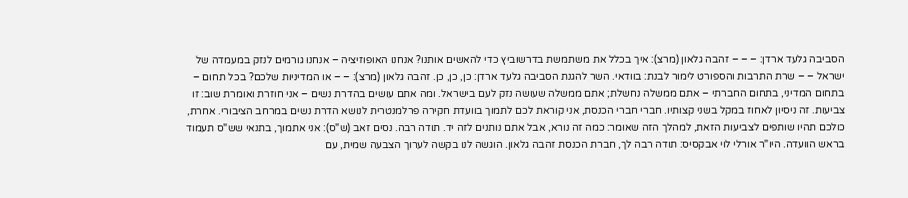הסביבה גלעד ארדן: – – – זהבה גלאון (מרצ): איך בכלל את משתמשת בדרשוביץ כדי להאשים אותנו? אנחנו האופוזיציה – אנחנו גורמים לנזק במעמדה של ישראל – – שרת התרבות והספורט לימור לבנת: בוודאי. השר להגנת הסביבה גלעד ארדן: כן, כן, כן. זהבה גלאון (מרצ): – – או המדיניות שלכם? בכל תחום – בתחום המדיני, בתחום החברתי – אתם ממשלה נחשלת; אתם ממשלה שעושה נזק לעם בישראל. ומה אתם עושים בהדרת נשים – אני חוזרת ואומרת שוב: זו צביעות. זה ניסיון לאחוז במקל בשני קצותיו. חברי חברי הכנסת, אני קוראת לכם לתמוך בוועדת חקירה פרלמנטרית לנושא הדרת נשים במרחב הציבורי. אחרת, כולכם תהיו שותפים לצביעות הזאת, למהלך הזה שאומר: כמה זה נורא, אבל אתם נותנים לזה יד. תודה רבה. נסים זאב (ש"ס): אני אתמוך, בתנאי שש"ס תעמוד בראש הוועדה. היו"ר אורלי לוי אבקסיס: תודה רבה לך, חברת הכנסת זהבה גלאון. הוגשה לנו בקשה לערוך הצבעה שמית, עם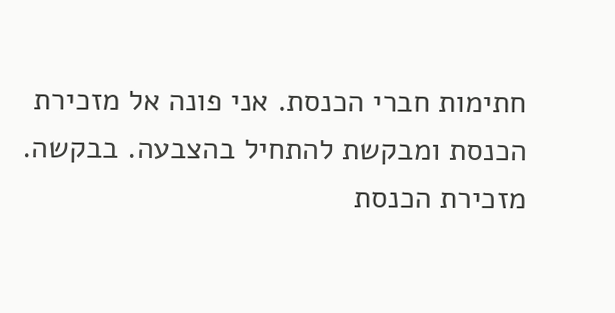חתימות חברי הכנסת. אני פונה אל מזכירת הכנסת ומבקשת להתחיל בהצבעה. בבקשה. מזכירת הכנסת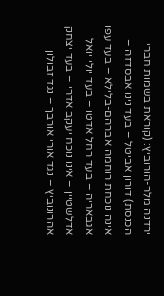ירדנה מלר-הורוביץ: (קוראת בשמות חברי הכנסת) דורון אביטל – בעד נינו אבסדזה – אינה נוכחת רוחמה אברהם-בלילא – בעד עפו אגבאריה – בעד רחל אדטו – בעד יולי יואל אדלשטיין – אינו נוכח יעקב אדרי – בעד יצחק אהרונוביץ – נגד אורי אורבך – נגד זבולון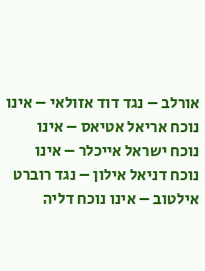אורלב – נגד דוד אזולאי – אינו נוכח אריאל אטיאס – אינו נוכח ישראל אייכלר – אינו נוכח דניאל אילון – נגד רוברט אילטוב – אינו נוכח דליה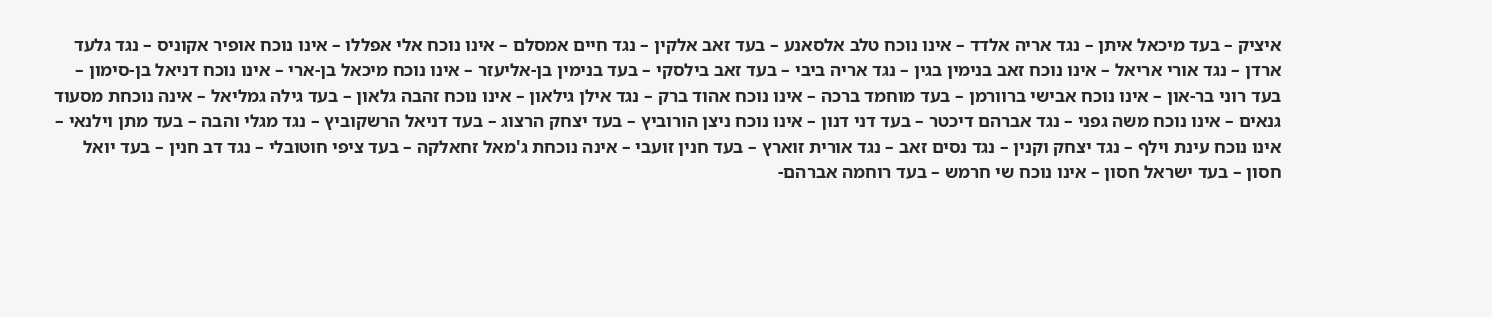איציק – בעד מיכאל איתן – נגד אריה אלדד – אינו נוכח טלב אלסאנע – בעד זאב אלקין – נגד חיים אמסלם – אינו נוכח אלי אפללו – אינו נוכח אופיר אקוניס – נגד גלעד ארדן – נגד אורי אריאל – אינו נוכח זאב בנימין בגין – נגד אריה ביבי – בעד זאב בילסקי – בעד בנימין בן-אליעזר – אינו נוכח מיכאל בן-ארי – אינו נוכח דניאל בן-סימון – בעד רוני בר-און – אינו נוכח אבישי ברוורמן – בעד מוחמד ברכה – אינו נוכח אהוד ברק – נגד אילן גילאון – אינו נוכח זהבה גלאון – בעד גילה גמליאל – אינה נוכחת מסעוד גנאים – אינו נוכח משה גפני – נגד אברהם דיכטר – בעד דני דנון – אינו נוכח ניצן הורוביץ – בעד יצחק הרצוג – בעד דניאל הרשקוביץ – נגד מגלי והבה – בעד מתן וילנאי – אינו נוכח עינת וילף – נגד יצחק וקנין – נגד נסים זאב – נגד אורית זוארץ – בעד חנין זועבי – אינה נוכחת ג'מאל זחאלקה – בעד ציפי חוטובלי – נגד דב חנין – בעד יואל חסון – בעד ישראל חסון – אינו נוכח שי חרמש – בעד רוחמה אברהם-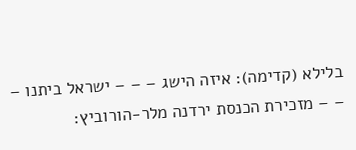בלילא (קדימה): איזה הישג – – – ישראל ביתנו – – – מזכירת הכנסת ירדנה מלר-הורוביץ: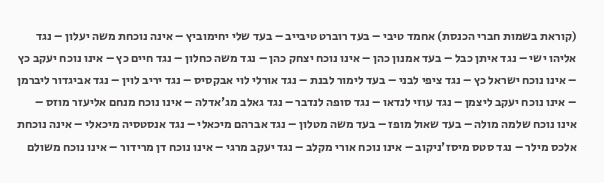(קוראת בשמות חברי הכנסת) אחמד טיבי – בעד רוברט טיבייב – בעד שלי יחימוביץ – אינה נוכחת משה יעלון – נגד אליהו ישי – נגד איתן כבל – בעד אמנון כהן – אינו נוכח יצחק כהן – נגד משה כחלון – נגד חיים כץ – אינו נוכח יעקב כץ – אינו נוכח ישראל כץ – נגד ציפי לבני – בעד לימור לבנת – נגד אורלי לוי אבקסיס – נגד יריב לוין – נגד אביגדור ליברמן – אינו נוכח יעקב ליצמן – נגד עוזי לנדאו – נגד סופה לנדבר – נגד גאלב מג'אדלה – אינו נוכח מנחם אליעזר מוזס – אינו נוכח שלמה מולה – בעד שאול מופז – בעד משה מטלון – נגד אברהם מיכאלי – נגד אנסטסיה מיכאלי – אינה נוכחת אלכס מילר – נגד סטס מיסז'ניקוב – אינו נוכח אורי מקלב – נגד יעקב מרגי – אינו נוכח דן מרידור – אינו נוכח משולם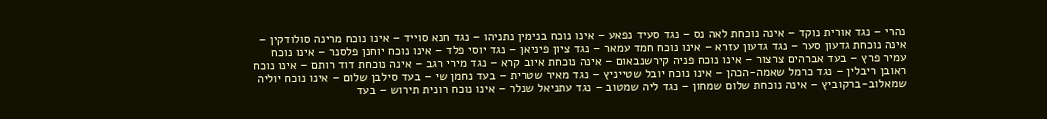נהרי – נגד אורית נוקד – אינה נוכחת לאה נס – נגד סעיד נפאע – אינו נוכח בנימין נתניהו – נגד חנא סוייד – אינו נוכח מרינה סולודקין – אינה נוכחת גדעון סער – נגד גדעון עזרא – אינו נוכח חמד עמאר – נגד ציון פיניאן – נגד יוסי פלד – אינו נוכח יוחנן פלסנר – אינו נוכח עמיר פרץ – בעד אברהים צרצור – אינו נוכח פניה קירשנבאום – אינה נוכחת איוב קרא – נגד מירי רגב – אינה נוכחת דוד רותם – אינו נוכח ראובן ריבלין – נגד כרמל שאמה-הכהן – אינו נוכח יובל שטייניץ – נגד מאיר שטרית – בעד נחמן שי – בעד סילבן שלום – אינו נוכח יוליה שמאלוב-ברקוביץ – אינה נוכחת שלום שמחון – נגד ליה שמטוב – נגד עתניאל שנלר – אינו נוכח רונית תירוש – בעד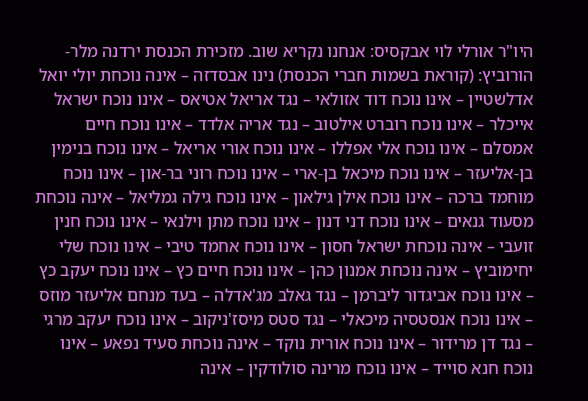היו"ר אורלי לוי אבקסיס: אנחנו נקריא שוב. מזכירת הכנסת ירדנה מלר-הורוביץ: (קוראת בשמות חברי הכנסת) נינו אבסדזה – אינה נוכחת יולי יואל אדלשטיין – אינו נוכח דוד אזולאי – נגד אריאל אטיאס – אינו נוכח ישראל אייכלר – אינו נוכח רוברט אילטוב – נגד אריה אלדד – אינו נוכח חיים אמסלם – אינו נוכח אלי אפללו – אינו נוכח אורי אריאל – אינו נוכח בנימין בן-אליעזר – אינו נוכח מיכאל בן-ארי – אינו נוכח רוני בר-און – אינו נוכח מוחמד ברכה – אינו נוכח אילן גילאון – אינו נוכח גילה גמליאל – אינה נוכחת מסעוד גנאים – אינו נוכח דני דנון – אינו נוכח מתן וילנאי – אינו נוכח חנין זועבי – אינה נוכחת ישראל חסון – אינו נוכח אחמד טיבי – אינו נוכח שלי יחימוביץ – אינה נוכחת אמנון כהן – אינו נוכח חיים כץ – אינו נוכח יעקב כץ – אינו נוכח אביגדור ליברמן – נגד גאלב מג'אדלה – בעד מנחם אליעזר מוזס – אינו נוכח אנסטסיה מיכאלי – נגד סטס מיסז'ניקוב – אינו נוכח יעקב מרגי – נגד דן מרידור – אינו נוכח אורית נוקד – אינה נוכחת סעיד נפאע – אינו נוכח חנא סוייד – אינו נוכח מרינה סולודקין – אינה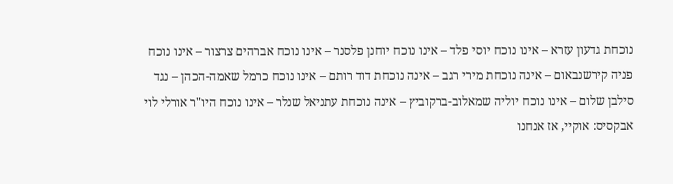נוכחת גדעון עזרא – אינו נוכח יוסי פלד – אינו נוכח יוחנן פלסנר – אינו נוכח אברהים צרצור – אינו נוכח פניה קירשנבאום – אינה נוכחת מירי רגב – אינה נוכחת דוד רותם – אינו נוכח כרמל שאמה-הכהן – נגד סילבן שלום – אינו נוכח יוליה שמאלוב-ברקוביץ – אינה נוכחת עתניאל שנלר – אינו נוכח היו"ר אורלי לוי אבקסיס: אוקיי, אז אנחנו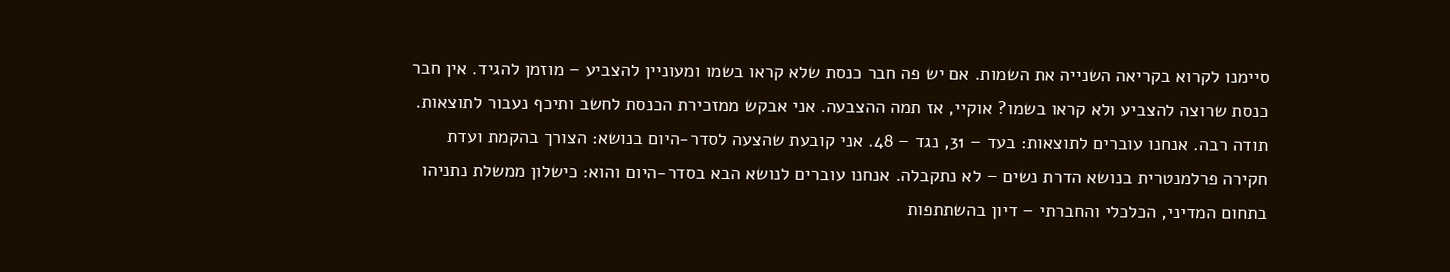סיימנו לקרוא בקריאה השנייה את השמות. אם יש פה חבר כנסת שלא קראו בשמו ומעוניין להצביע – מוזמן להגיד. אין חבר כנסת שרוצה להצביע ולא קראו בשמו? אוקיי, אז תמה ההצבעה. אני אבקש ממזכירת הכנסת לחשב ותיכף נעבור לתוצאות. תודה רבה. אנחנו עוברים לתוצאות: בעד – 31, נגד – 48. אני קובעת שהצעה לסדר-היום בנושא: הצורך בהקמת ועדת חקירה פרלמנטרית בנושא הדרת נשים – לא נתקבלה. אנחנו עוברים לנושא הבא בסדר-היום והוא: כישלון ממשלת נתניהו בתחום המדיני, הכלכלי והחברתי – דיון בהשתתפות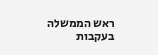ראש הממשלה בעקבות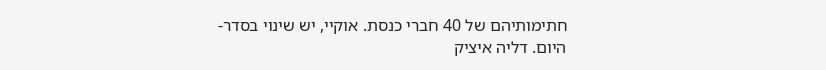חתימותיהם של 40 חברי כנסת. אוקיי, יש שינוי בסדר-היום. דליה איציק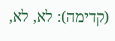(קדימה): לא, לא,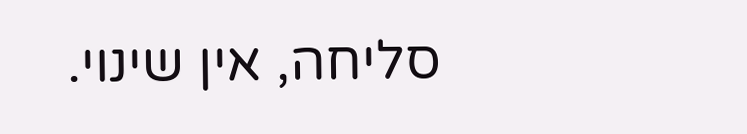סליחה, אין שינוי.